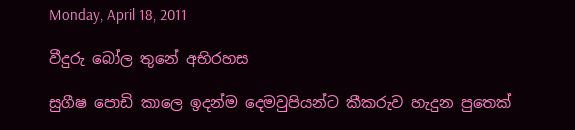Monday, April 18, 2011

වීදුරු බෝල තුනේ අභිරහස

සුගීෂ පොඩි කාලෙ ඉදන්ම දෙමවුපියන්ට කීකරුව හැදුන පුතෙක්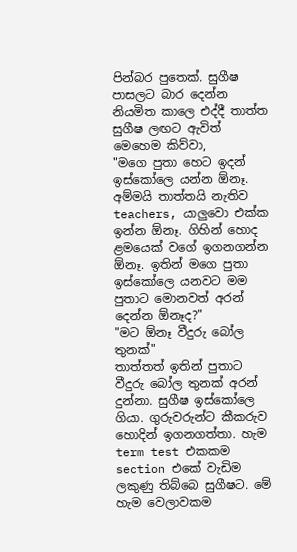පින්බර පුතෙක්. සුගීෂ පාසලට බාර දෙන්න නියමිත කාලෙ එද්දී තාත්ත සුගීෂ ලඟට ඇවිත් මෙහෙම කිව්වා,
"මගෙ පුතා හෙට ඉදන් ඉස්කෝලෙ යන්න ඕනෑ. අම්මයි තාත්තයි නැතිව teachers, යාලුවො එක්ක ඉන්න ඕනෑ. ගිහින් හොද ළමයෙක් වගේ ඉගනගන්න ඕනෑ. ඉතින් මගෙ පුතා ඉස්කෝලෙ යනවට මම පුතාට මොනවත් අරන් දෙන්න ඕනෑද?"
"මට ඕනෑ වීදුරු බෝල තුනක්"
තාත්තත් ඉතින් පුතාට වීදුරු බෝල තුනක් අරන් දුන්නා. සුගීෂ ඉස්කෝලෙ ගියා. ගුරුවරුන්ට කීකරුව හොදින් ඉගනගත්තා. හැම term test එකකම section එකේ වැඩිම ලකුණු තිබ්බෙ සුගීෂට. මේ හැම වෙලාවකම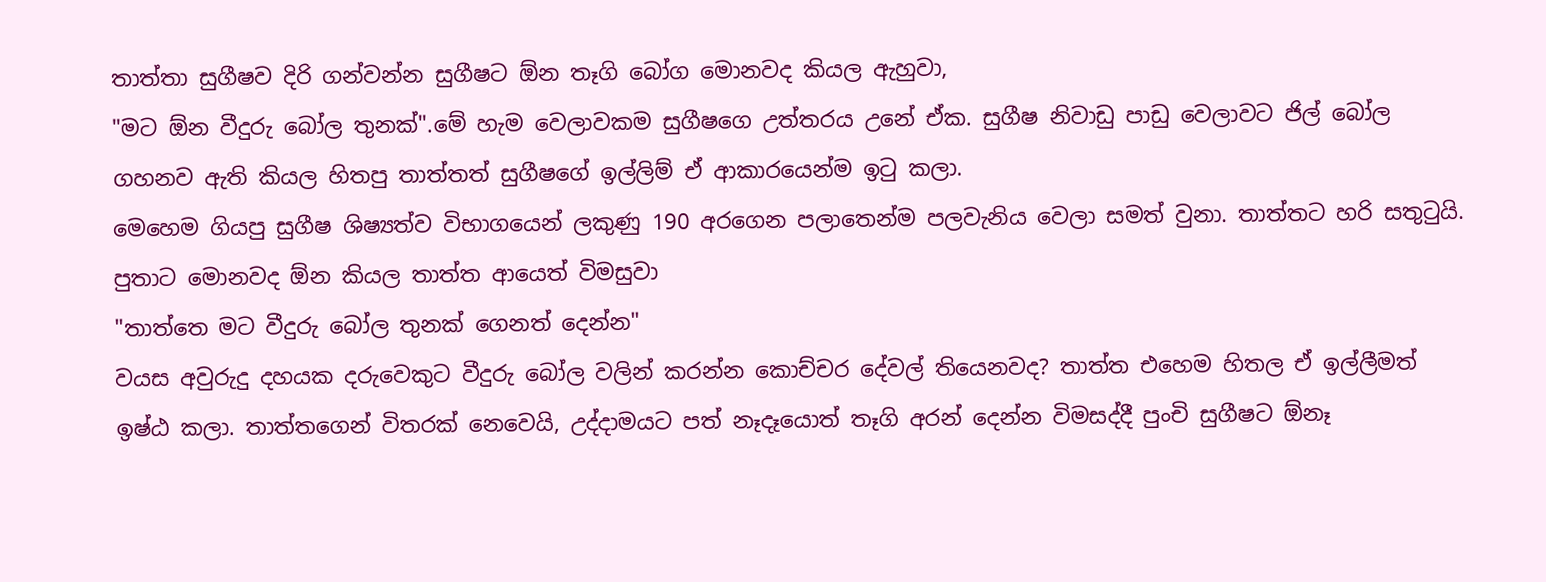තාත්තා සුගීෂව දිරි ගන්වන්න සුගීෂට ඕන තෑගි බෝග මොනවද කියල ඇහුවා,
"මට ඕන වීදුරු බෝල තුනක්".මේ හැම වෙලාවකම සුගීෂගෙ උත්තරය උනේ ඒක. සුගීෂ නිවාඩු පාඩු වෙලාවට ජිල් බෝල ගහනව ඇති කියල හිතපු තාත්තත් සුගීෂගේ ඉල්ලිම් ඒ ආකාරයෙන්ම ඉ‍ටු කලා.
මෙහෙම ගියපු සුගීෂ ශිෂ්‍යත්ව විභාගයෙන් ලකුණු 190 අරගෙන පලාතෙන්ම පලවැනිය වෙලා සමත් වුනා. තාත්තට හරි සතු‍ටුයි. පුතාට මොනවද ඕන කියල තාත්ත ආයෙත් විමසුවා
"තාත්තෙ මට වීදුරු බෝල තුනක් ගෙනත් දෙන්න"
වයස අවුරුදු දහයක දරුවෙකුට වීදුරු බෝල වලින් කරන්න කොච්චර දේවල් තියෙනවද? තාත්ත එහෙම හිතල ඒ ඉල්ලීමත් ඉෂ්ඨ කලා. තාත්තගෙන් විතරක් නෙවෙයි, උද්දාමයට පත් නෑදෑයොත් තෑගි අරන් දෙන්න විමසද්දී පුංචි සුගීෂට ඕනෑ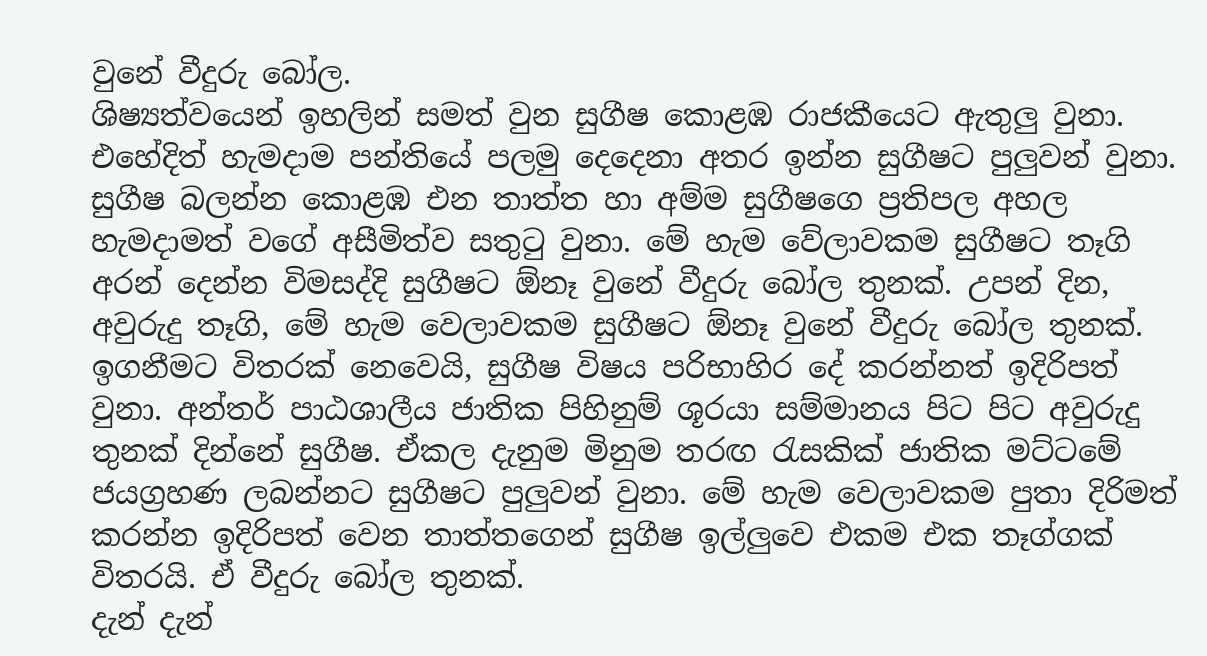වුනේ වීදුරු බෝල.
ශිෂ්‍යත්වයෙන් ඉහලින් සමත් වුන සුගීෂ කොළඹ රාජකීයෙට ඇතුලු වුනා. එහේදිත් හැමදාම පන්තියේ පලමු දෙදෙනා අතර ඉන්න සුගීෂට පුලුවන් වුනා. සුගීෂ බලන්න කොළඹ එන තාත්ත හා අම්ම සුගීෂගෙ ප්‍රතිපල අහල හැමදාමත් වගේ අසීමිත්ව සතු‍ටු වුනා. මේ හැම වේලාවකම සුගීෂට තෑගි අරන් දෙන්න විමසද්දි සුගීෂට ඕනෑ වුනේ වීදුරු බෝල තුනක්. උපන් දින, අවුරුදු තෑගි, මේ හැම වෙලාවකම සුගීෂට ඕනෑ වුනේ වීදුරු බෝල තුනක්.
ඉගනීමට විතරක් නෙවෙයි, සුගීෂ විෂය පරිභාහිර දේ කරන්නත් ඉදිරිපත් වුනා. අන්තර් පාඨශාලීය ජාතික පිහිනුම් ශූරයා සම්මානය පිට පිට අවුරුදු තුනක් දින්නේ සුගීෂ. ඒකල දැනුම මිනුම තරඟ ‍රැසකික් ජාතික මට්ටමේ ජයග්‍රහණ ලබන්නට සුගීෂට පුලුවන් වුනා. මේ හැම වෙලාවකම පුතා දිරිමත් කරන්න ඉදිරිපත් වෙන තාත්තගෙන් සුගීෂ ඉල්ලුවෙ එකම එක තෑග්ගක් විතරයි. ඒ වීදුරු බෝල තුනක්.
දැන් දැන්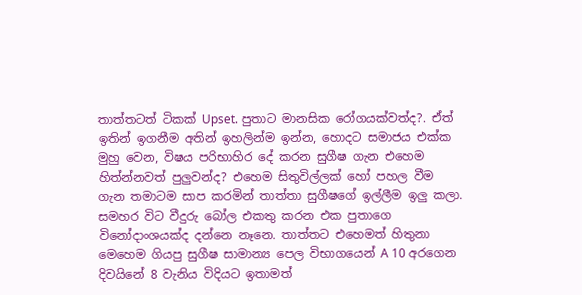තාත්තටත් ටිකක් Upset. පුතාට මානසික රෝගයක්වත්ද?. ඒත් ඉතින් ඉගනීම අතින් ඉහලින්ම ඉන්න, හොදට සමාජය එක්ක මුහු වෙන, විෂය පරිභාහිර දේ කරන සුගීෂ ගැන එහෙම හිත්න්නවත් පුලුවන්ද? එහෙම සිතුවිල්ලක් හෝ පහල වීම ගැන තමාටම සාප කරමින් තාත්තා සුගීෂගේ ඉල්ලීම ඉලු කලා. සමහර විට වීදුරු බෝල එකතු කරන එක පුතාගෙ විනෝදාංශයක්ද දන්නෙ නෑනෙ. තාත්තට එහෙමත් හිතුනා
මෙහෙම ගියපු සුගීෂ සාමාන්‍ය පෙල විභාගයෙන් A 10 අරගෙන දිවයිනේ 8 වැනිය විදියට ඉතාමත්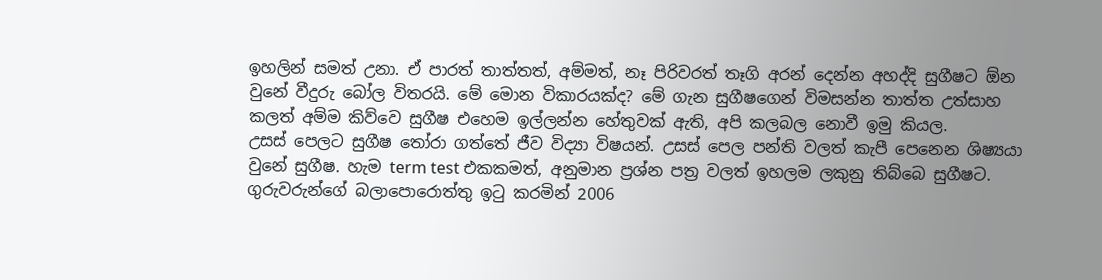ඉහලින් සමත් උනා. ඒ පාරත් තාත්තත්, අම්මත්, නෑ පිරිවරත් තෑගි අරන් දෙන්න අහද්දි සුගීෂට ඕන වුනේ වීදුරු බෝල විතරයි. මේ මොන විකාරයක්ද? මේ ගැන සුගීෂගෙන් විමසන්න තාත්ත උත්සාහ කලත් අම්ම කිව්වෙ සුගීෂ එහෙම ඉල්ලන්න හේතුවක් ඇති, අපි කලබල නොවී ඉමු කියල.
උසස් පෙලට සුගීෂ ‍තෝරා ගත්තේ ජීව විද්‍යා විෂයන්. උසස් පෙල පන්ති වලත් කැපී පෙනෙන ශිෂ්‍යයා වුනේ සුගීෂ. හැම term test එකකමත්, අනුමාන ප්‍රශ්න පත්‍ර වලත් ඉහලම ලකුනු තිබ්බෙ සුගීෂට. ගුරුවරුන්ගේ බලාපොරොත්තු ඉ‍ටු කරමින් 2006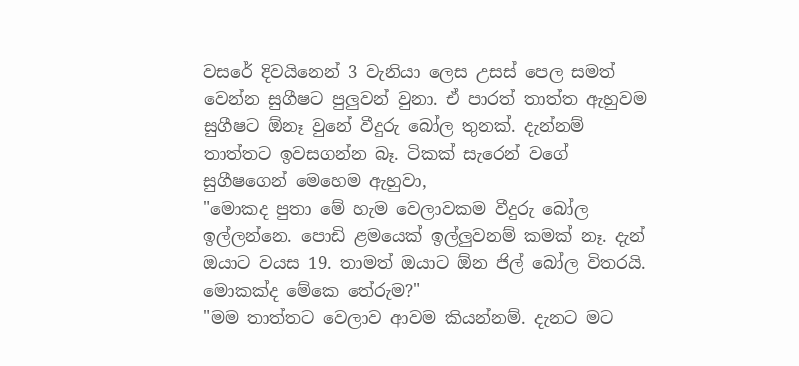වසරේ දිවයිනෙන් 3 වැනියා ලෙස උසස් පෙල සමත් වෙන්න සුගීෂට පුලුවන් වුනා. ඒ පාරත් තාත්ත ඇහුවම සුගීෂට ඕනෑ වුනේ වීදුරු බෝල තුනක්. දැන්නම් තාත්තට ඉවසගන්න බෑ. ටිකක් සැරෙන් වගේ සුගීෂගෙන් මෙහෙම ඇහුවා,
"මොකද පුතා මේ හැම වෙලාවකම වීදුරු බෝල ඉල්ලන්නෙ. පොඩි ළමයෙක් ඉල්ලුවනම් කමක් නෑ. දැන් ඔයාට වයස 19. තාමත් ඔයාට ඕන ජිල් බෝල විතරයි. මොකක්ද මේකෙ තේරුම?"
"මම තාත්තට වෙලාව ආවම කියන්නම්. දැනට මට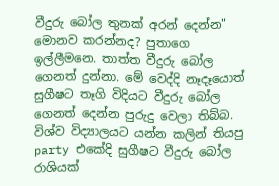වීදුරු බෝල තුනක් අරන් දෙන්න"
මොනව කරන්නද? පුතාගෙ ඉල්ලීමනෙ. තාත්ත වීදුරු බෝල ගෙනත් දුන්නා. මේ වෙද්දි නෑදෑයොත් සුගීෂට තෑගි විදියට වීදුරු බෝල ගෙනත් දෙන්න පුරුදු වෙලා තිබ්බ. විශ්ව විද්‍යාලයට යන්න කලින් තියපු party එකේදි සුගීෂට වීදුරු බෝල රාශියක්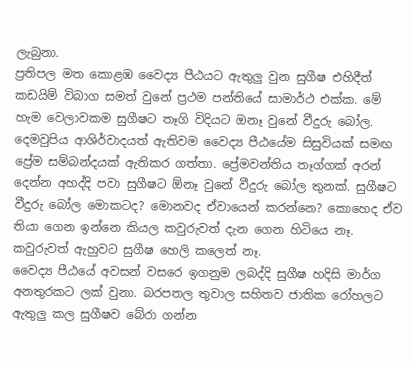ලැබුනා.
ප්‍රතිපල මත කොළඹ වෛද්‍ය පීඨයට ඇතුලු වුන සුගීෂ එහිදීත් කඩයිම් විබාග සමත් වුනේ ප්‍රථම පන්තියේ සාමාර්ථ එක්ක. මේ හැම වෙලාවකම සුගීෂට තෑගි විදියට ඔනෑ වුනේ වීදුරු බෝල. දෙමවුපිය ආශිර්වාදයත් ඇතිවම වෛද්‍ය පීඨයේම සිසුවියක් සමඟ ප්‍රේම සම්බන්දයක් ඇතිකර ගත්තා. ප්‍රේමවන්තිය තෑග්ගක් අරන් දෙන්න අහද්දි පවා සුගීෂට ඕනෑ වුනේ වීදුරු බෝල තුනක්. සුගීෂට වීදුරු බෝල මොකටද? මොනවද ඒවායෙන් කරන්නෙ? කොහෙද ඒව තියා ගෙන ඉන්නෙ කියල කවුරුවත් දැන ගෙන හිටියෙ නෑ. කවුරුවත් ඇහුවට සුගීෂ හෙලි කලෙත් නෑ.
වෛද්‍ය පීඨයේ අවසන් වසරෙ ඉගනුම ලබද්දි සුගීෂ හදිසි මාර්ග අනතුරකට ලක් වුනා. බරපතල තුවාල සහිතව ජාතික රෝහලට ඇතුලු කල සුගීෂව බේරා ගන්න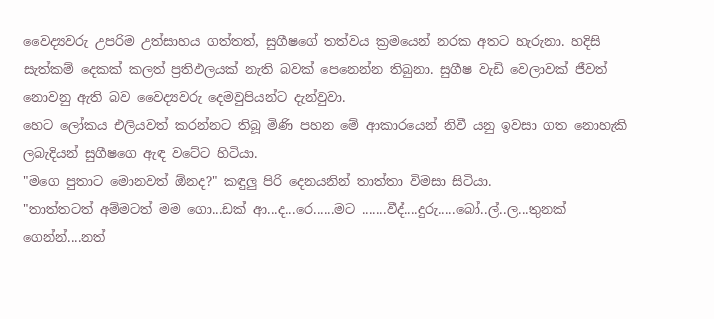වෛද්‍යවරු උපරිම උත්සාහය ගත්තත්, සුගීෂගේ තත්වය ක්‍රමයෙන් නරක අතට හැරුනා. හදිසි සැත්කම් දෙකක් කලත් ප්‍රතිඵලයක් නැති බවක් පෙනෙන්න තිබුනා. සුගීෂ වැඩි වෙලාවක් ජීවත් නොවනු ඇති බව වෛද්‍යවරු දෙමවුපියන්ට දැන්වුවා.
හෙට ලෝකය එලියවත් කරන්නට තිබූ මිණි පහන මේ ආකාරයෙන් නිවී යනු ඉවසා ගත නොහැකි ලබැදියන් සුගීෂගෙ ඇඳ වටේට හිටියා.
"මගෙ පුතාට මොනවත් ඕනද?" කඳුලු පිරි දෙනයනින් තාත්තා විමසා සිටියා.
"තාත්තටත් අම්මටත් මම ගො...ඩක් ආ...ද...රෙ......මට .......වීද්....දුරු.....බෝ..ල්..ල...තුනක් ගෙන්න්....නත්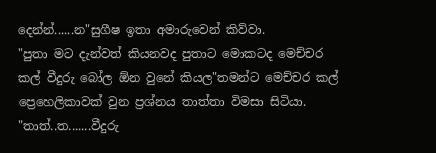දෙන්න්......න"සුගීෂ ඉතා අමාරුවෙන් කිව්වා.
"පුතා මට දැන්වත් කියනවද පුතාට මොකටද මෙච්චර කල් වීදුරු බෝල ඕන වුනේ කියල"තමන්ට මෙච්චර කල් ප්‍රෙහෙලිකාවක් වුන ප්‍රශ්නය තාත්තා විමසා සිටියා.
"තාත්..ත.......වීදුරු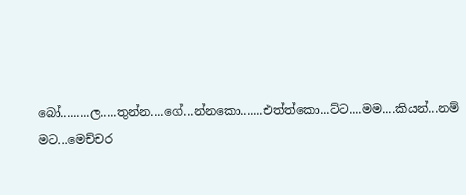බෝ.........ල.....තුන්න....ගේ...න්නකො.......එත්ත්කො...ට්ට....මම....කියන්...නම් මට...මෙච්චර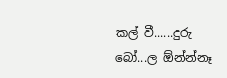කල් වී......දුරු බෝ...ල ඕන්න්නෑ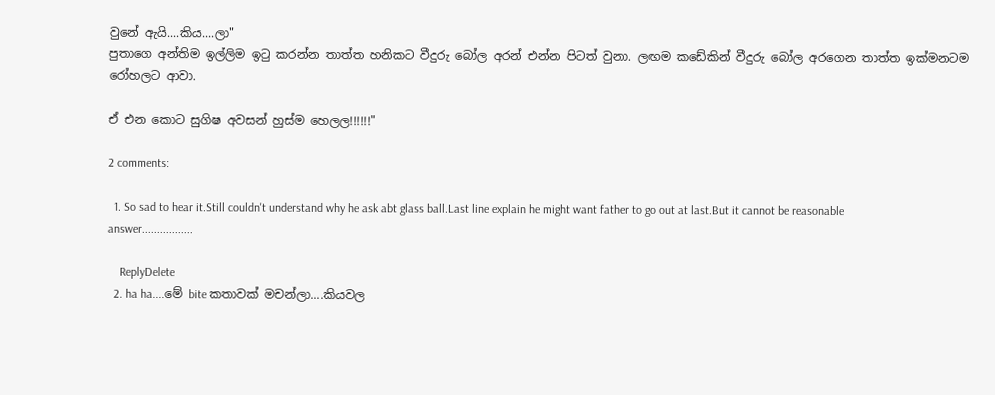වුනේ ඇයි....කිය....ලා"
පුතාගෙ අන්තිම ඉල්ලිම ඉ‍ටු කරන්න තාත්ත හනිකට වීදුරු බෝල අරන් එන්න පිටත් වුනා. ලඟම කඩේකින් වීදුරු බෝල අරගෙන තාත්ත ඉක්මනටම රෝහලට ආවා.

ඒ එන කොට සුගිෂ අවසන් හුස්ම හෙලල!!!!!!"

2 comments:

  1. So sad to hear it.Still couldn't understand why he ask abt glass ball.Last line explain he might want father to go out at last.But it cannot be reasonable answer.................

    ReplyDelete
  2. ha ha....මේ bite කතාවක් මචන්ලා....කියවල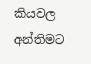කියවල අන්තිමට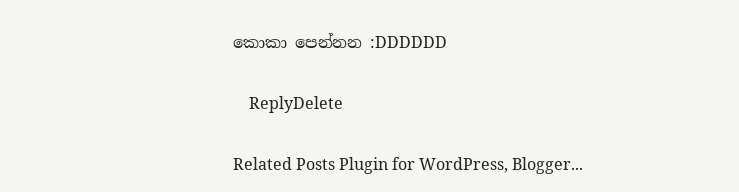කොකා පෙන්නන :DDDDDD

    ReplyDelete

Related Posts Plugin for WordPress, Blogger...